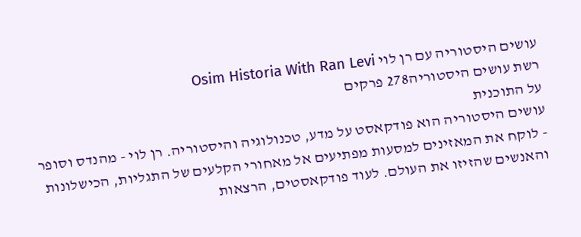עושים היסטוריה עם רן לוי Osim Historia With Ran Levi
רשת עושים היסטוריה278 פרקים
על התוכנית
עושים היסטוריה הוא פודקאסט על מדע, טכנולוגיה והיסטוריה. רן לוי - מהנדס וסופר - לוקח את המאזינים למסעות מפתיעים אל מאחורי הקלעים של התגליות, הכישלונות והאנשים שהזיזו את העולם. לעוד פודקאסטים, הרצאות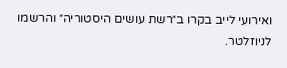ואירועי לייב בקרו ב״רשת עושים היסטוריה״ והרשמו לניוזלטר.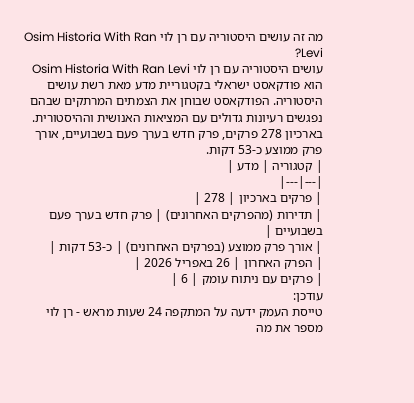מה זה עושים היסטוריה עם רן לוי Osim Historia With Ran Levi?
עושים היסטוריה עם רן לוי Osim Historia With Ran Levi הוא פודקאסט ישראלי בקטגוריית מדע מאת רשת עושים היסטוריה. הפודקאסט שבוחן את הצמתים המרתקים שבהם נפגשים רעיונות גדולים עם המציאות האנושית וההיסטורית. בארכיון 278 פרקים, פרק חדש בערך פעם בשבועיים, אורך פרק ממוצע כ-53 דקות.
| קטגוריה | מדע |
|---|---|
| פרקים בארכיון | 278 |
| תדירות (מהפרקים האחרונים) | פרק חדש בערך פעם בשבועיים |
| אורך פרק ממוצע (בפרקים האחרונים) | כ-53 דקות |
| הפרק האחרון | 26 באפריל 2026 |
| פרקים עם ניתוח עומק | 6 |
עודכן:
טייסת העמק ידעה על המתקפה 24 שעות מראש - רן לוי מספר את מה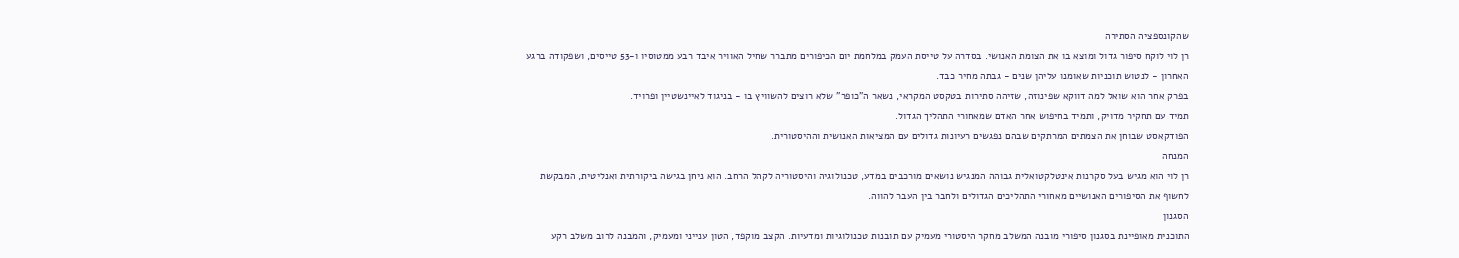שהקונספציה הסתירה
רן לוי לוקח סיפור גדול ומוצא בו את הצומת האנושי. בסדרה על טייסת העמק במלחמת יום הכיפורים מתברר שחיל האוויר איבד רבע ממטוסיו ו-53 טייסים, ושפקודה ברגע האחרון - לנטוש תוכניות שאומנו עליהן שנים - גבתה מחיר כבד.
בפרק אחר הוא שואל למה דווקא שפינוזה, שזיהה סתירות בטקסט המקראי, נשאר ה"כופר" שלא רוצים להשוויץ בו - בניגוד לאיינשטיין ופרויד.
תמיד עם תחקיר מדויק, ותמיד בחיפוש אחר האדם שמאחורי התהליך הגדול.
הפודקאסט שבוחן את הצמתים המרתקים שבהם נפגשים רעיונות גדולים עם המציאות האנושית וההיסטורית.
המנחה
רן לוי הוא מגיש בעל סקרנות אינטלקטואלית גבוהה המנגיש נושאים מורכבים במדע, טכנולוגיה והיסטוריה לקהל הרחב. הוא ניחן בגישה ביקורתית ואנליטית, המבקשת לחשוף את הסיפורים האנושיים מאחורי התהליכים הגדולים ולחבר בין העבר להווה.
הסגנון
התוכנית מאופיינת בסגנון סיפורי מובנה המשלב מחקר היסטורי מעמיק עם תובנות טכנולוגיות ומדעיות. הקצב מוקפד, הטון ענייני ומעמיק, והמבנה לרוב משלב רקע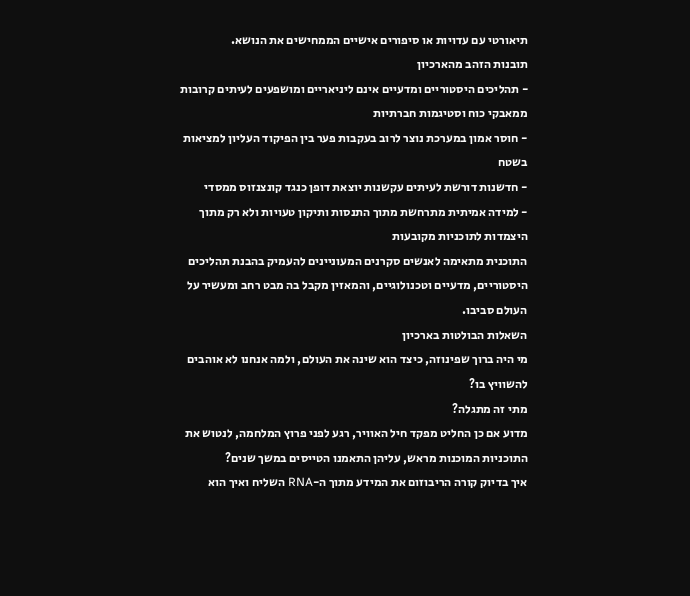תיאורטי עם עדויות או סיפורים אישיים הממחישים את הנושא.
תובנות הזהב מהארכיון
- תהליכים היסטוריים ומדעיים אינם ליניאריים ומושפעים לעיתים קרובות ממאבקי כוח וסטיגמות חברתיות
- חוסר אמון במערכת נוצר לרוב בעקבות פער בין הפיקוד העליון למציאות בשטח
- חדשנות דורשת לעיתים עקשנות יוצאת דופן כנגד קונצנזוס ממסדי
- למידה אמיתית מתרחשת מתוך התנסות ותיקון טעויות ולא רק מתוך היצמדות לתוכניות מקובעות
התוכנית מתאימה לאנשים סקרנים המעוניינים להעמיק בהבנת תהליכים היסטוריים, מדעיים וטכנולוגיים, והמאזין מקבל בה מבט רחב ומעשיר על העולם סביבו.
השאלות הבולטות בארכיון
מי היה ברוך שפינוזה, כיצד הוא שינה את העולם, ולמה אנחנו לא אוהבים להשוויץ בו?
מתי זה מתגלה?
מדוע אם כן החליט מפקד חיל האוויר, רגע לפני פרוץ המלחמה, לנטוש את התוכניות המוכנות מראש, עליהן התאמנו הטייסים במשך שנים?
איך בדיוק קורה הריבוזום את המידע מתוך ה-RNA השליח ואיך הוא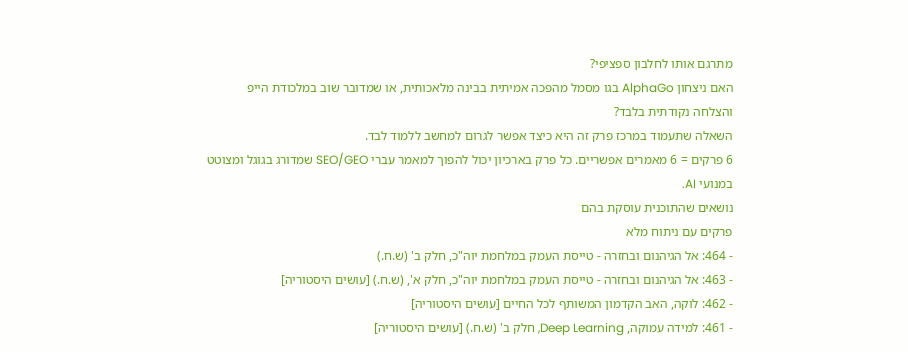מתרגם אותו לחלבון ספציפי?
האם ניצחון AlphaGo בגו מסמל מהפכה אמיתית בבינה מלאכותית, או שמדובר שוב במלכודת הייפ והצלחה נקודתית בלבד?
השאלה שתעמוד במרכז פרק זה היא כיצד אפשר לגרום למחשב ללמוד לבד.
6 פרקים = 6 מאמרים אפשריים. כל פרק בארכיון יכול להפוך למאמר עברי SEO/GEO שמדורג בגוגל ומצוטט במנועי AI.
נושאים שהתוכנית עוסקת בהם
פרקים עם ניתוח מלא
- 464: אל הגיהנום ובחזרה - טייסת העמק במלחמת יוה"כ, חלק ב' (ש.ח.)
- 463: אל הגיהנום ובחזרה - טייסת העמק במלחמת יוה"כ, חלק א', (ש.ח.) [עושים היסטוריה]
- 462: לוקה, האב הקדמון המשותף לכל החיים [עושים היסטוריה]
- 461: למידה עמוקה, Deep Learning, חלק ב' (ש.ח.) [עושים היסטוריה]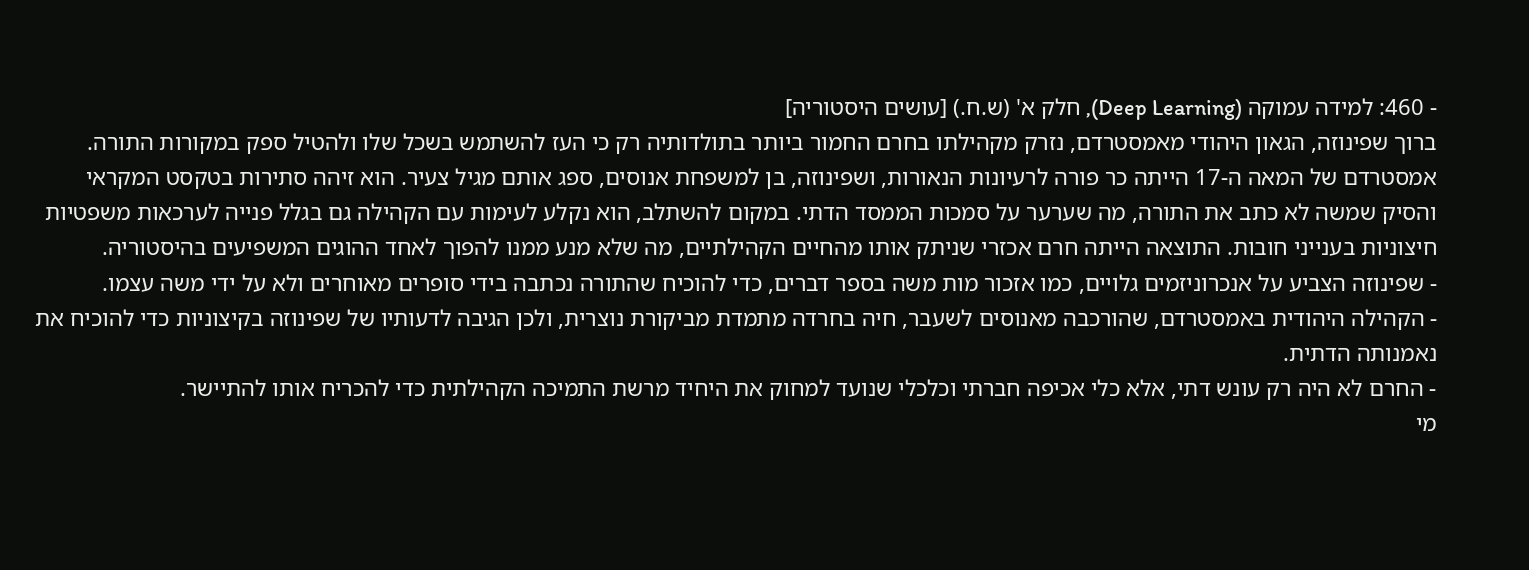- 460: למידה עמוקה (Deep Learning), חלק א' (ש.ח.) [עושים היסטוריה]
ברוך שפינוזה, הגאון היהודי מאמסטרדם, נזרק מקהילתו בחרם החמור ביותר בתולדותיה רק כי העז להשתמש בשכל שלו ולהטיל ספק במקורות התורה.
אמסטרדם של המאה ה-17 הייתה כר פורה לרעיונות הנאורות, ושפינוזה, בן למשפחת אנוסים, ספג אותם מגיל צעיר. הוא זיהה סתירות בטקסט המקראי והסיק שמשה לא כתב את התורה, מה שערער על סמכות הממסד הדתי. במקום להשתלב, הוא נקלע לעימות עם הקהילה גם בגלל פנייה לערכאות משפטיות חיצוניות בענייני חובות. התוצאה הייתה חרם אכזרי שניתק אותו מהחיים הקהילתיים, מה שלא מנע ממנו להפוך לאחד ההוגים המשפיעים בהיסטוריה.
- שפינוזה הצביע על אנכרוניזמים גלויים, כמו אזכור מות משה בספר דברים, כדי להוכיח שהתורה נכתבה בידי סופרים מאוחרים ולא על ידי משה עצמו.
- הקהילה היהודית באמסטרדם, שהורכבה מאנוסים לשעבר, חיה בחרדה מתמדת מביקורת נוצרית, ולכן הגיבה לדעותיו של שפינוזה בקיצוניות כדי להוכיח את נאמנותה הדתית.
- החרם לא היה רק עונש דתי, אלא כלי אכיפה חברתי וכלכלי שנועד למחוק את היחיד מרשת התמיכה הקהילתית כדי להכריח אותו להתיישר.
מי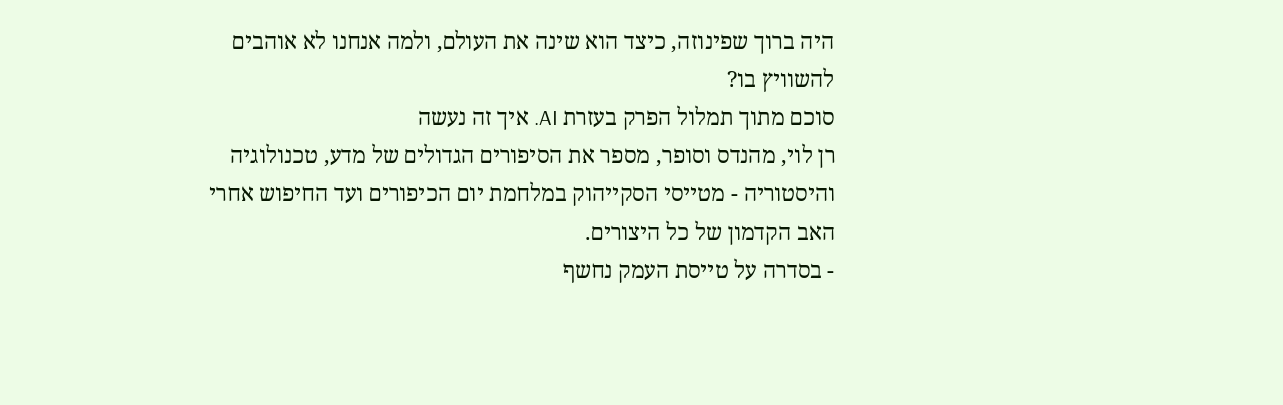היה ברוך שפינוזה, כיצד הוא שינה את העולם, ולמה אנחנו לא אוהבים להשוויץ בו?
סוכם מתוך תמלול הפרק בעזרת AI. איך זה נעשה
רן לוי, מהנדס וסופר, מספר את הסיפורים הגדולים של מדע, טכנולוגיה והיסטוריה - מטייסי הסקייהוק במלחמת יום הכיפורים ועד החיפוש אחרי האב הקדמון של כל היצורים.
- בסדרה על טייסת העמק נחשף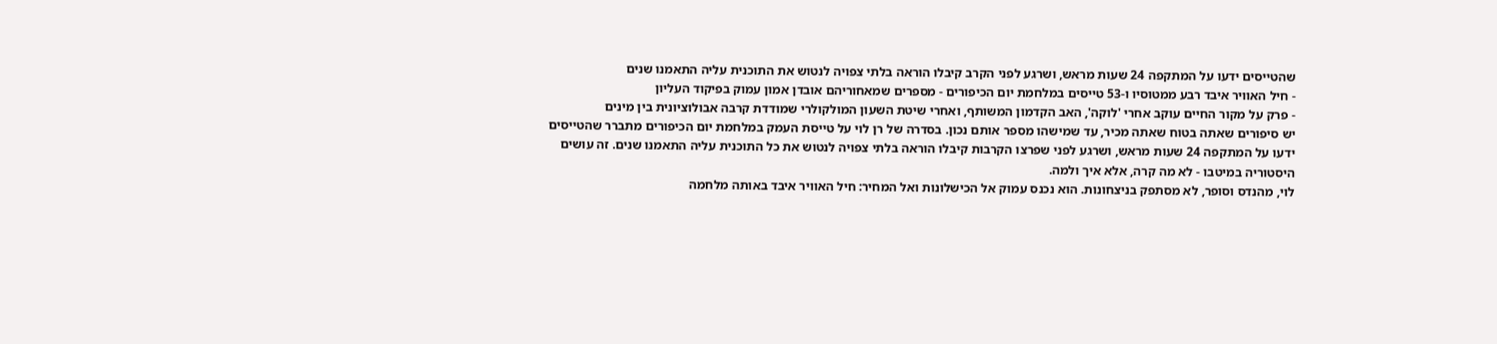שהטייסים ידעו על המתקפה 24 שעות מראש, ושרגע לפני הקרב קיבלו הוראה בלתי צפויה לנטוש את התוכנית עליה התאמנו שנים
- חיל האוויר איבד רבע ממטוסיו ו-53 טייסים במלחמת יום הכיפורים - מספרים שמאחוריהם אובדן אמון עמוק בפיקוד העליון
- פרק על מקור החיים עוקב אחרי 'לוקה', האב הקדמון המשותף, ואחרי שיטת השעון המולקולרי שמודדת קרבה אבולוציונית בין מינים
יש סיפורים שאתה בטוח שאתה מכיר, עד שמישהו מספר אותם נכון. בסדרה של רן לוי על טייסת העמק במלחמת יום הכיפורים מתברר שהטייסים ידעו על המתקפה 24 שעות מראש, ושרגע לפני שפרצו הקרבות קיבלו הוראה בלתי צפויה לנטוש את כל התוכנית עליה התאמנו שנים. זה עושים היסטוריה במיטבו - לא מה קרה, אלא איך ולמה.
לוי, מהנדס וסופר, לא מסתפק בניצחונות. הוא נכנס עמוק אל הכישלונות ואל המחיר: חיל האוויר איבד באותה מלחמה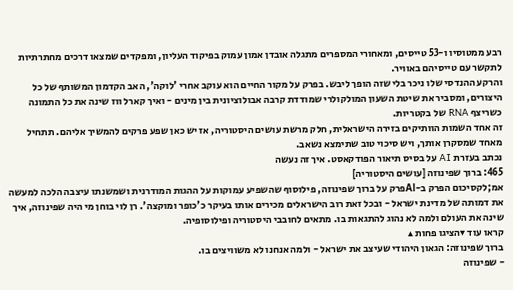רבע ממטוסיו ו-53 טייסים, ומאחורי המספרים מתגלה אובדן אמון עמוק בפיקוד העליון, ומפקדים שמצאו דרכים מחתרתיות לתקשר עם טייסיהם באוויר.
והרקע ההנדסי שלו ניכר בלי שזה הופך ליבש. בפרק על מקור החיים הוא עוקב אחרי 'לוקה', האב הקדמון המשותף של כל היצורים, ומסביר את שיטת השעון המולקולרי שמודדת קרבה אבולוציונית בין מינים - ואיך קארל ווז שינה את כל התמונה כשריצף RNA של בקטריות.
זה אחד השמות הוותיקים בזירה הישראלית, חלק מרשת עושים היסטוריה, אז יש כאן שפע פרקים להמשיך אליהם. תתחיל מאחד שמסקרן אותך, ויש סיכוי טוב שתימצא נשאב.
נכתב בעזרת AI על בסיס תיאור הפודקאסט. איך זה נעשה
465: ברוך שפינוזה [עושים היסטוריה]
אמ;לקסיכום הפרק ב-AIפרק על ברוך שפינוזה, פילוסוף שהשפיע עמוקות על ההגות המודרנית ושמשנתו עיצבה הלכה למעשה את דמותה של מדינת ישראל - ובכל זאת רוב הישראלים מכירים אותו בעיקר כ'כופר ומוקצה'. רן לוי בוחן מי היה שפינוזה, איך שינה את העולם ולמה לא נהוג להתגאות בו. מתאים לחובבי היסטוריה ופילוסופיה.
קראו עוד ▾הציגו פחות ▴
ברוך שפינוזה: הגאון היהודי שעיצב את ישראל - ולמה אנחנו לא משוויצים בו.
- שפינוזה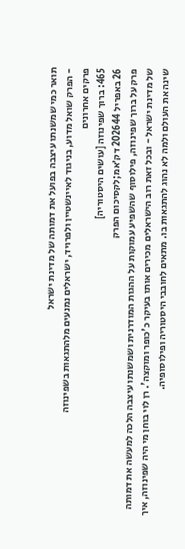תואר כמי שמשנתו עיצבה בפועל את דמותה של מדינת ישראל
- הפרק שואל מדוע, בניגוד לאיינשטיין ולפרויד, ישראלים נמנעים מלהתגאות בשפינוזה
פרקים אחרונים
465: ברוך שפינוזה [עושים היסטוריה]
26 באפריל 202644 דק׳אמ;לקסיכום הפרק
פרק על ברוך שפינוזה, פילוסוף שהשפיע עמוקות על ההגות המודרנית ושמשנתו עיצבה הלכה למעשה את דמותה של מדינת ישראל - ובכל זאת רוב הישראלים מכירים אותו בעיקר כ'כופר ומוקצה'. רן לוי בוחן מי היה שפינוזה, איך שינה את העולם ולמה לא נהוג להתגאות בו. מתאים לחובבי היסטוריה ופילוסופיה.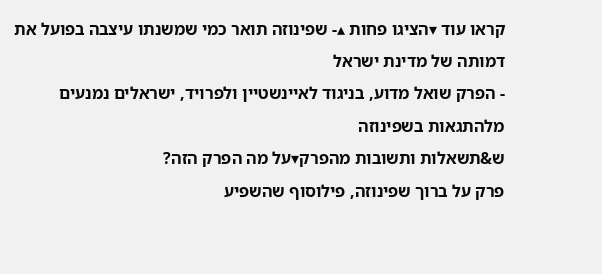קראו עוד ▾הציגו פחות ▴- שפינוזה תואר כמי שמשנתו עיצבה בפועל את דמותה של מדינת ישראל
- הפרק שואל מדוע, בניגוד לאיינשטיין ולפרויד, ישראלים נמנעים מלהתגאות בשפינוזה
ש&תשאלות ותשובות מהפרק▾על מה הפרק הזה?
פרק על ברוך שפינוזה, פילוסוף שהשפיע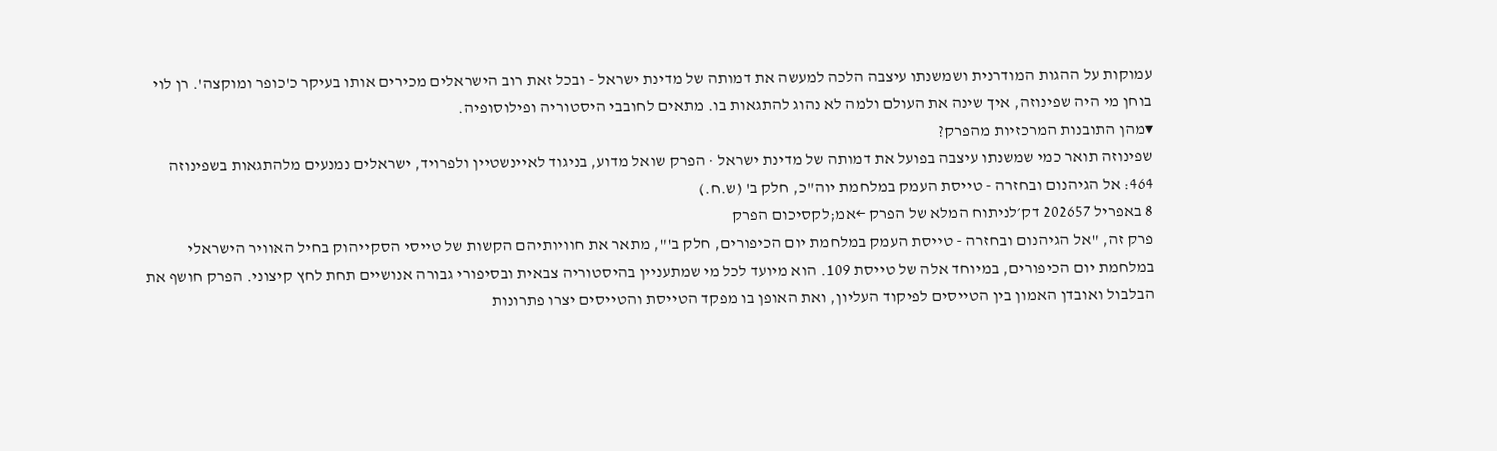עמוקות על ההגות המודרנית ושמשנתו עיצבה הלכה למעשה את דמותה של מדינת ישראל - ובכל זאת רוב הישראלים מכירים אותו בעיקר כ'כופר ומוקצה'. רן לוי בוחן מי היה שפינוזה, איך שינה את העולם ולמה לא נהוג להתגאות בו. מתאים לחובבי היסטוריה ופילוסופיה.
▾מהן התובנות המרכזיות מהפרק?
שפינוזה תואר כמי שמשנתו עיצבה בפועל את דמותה של מדינת ישראל · הפרק שואל מדוע, בניגוד לאיינשטיין ולפרויד, ישראלים נמנעים מלהתגאות בשפינוזה
464: אל הגיהנום ובחזרה - טייסת העמק במלחמת יוה"כ, חלק ב' (ש.ח.)
8 באפריל 202657 דק׳לניתוח המלא של הפרק ←אמ;לקסיכום הפרק
פרק זה, "אל הגיהנום ובחזרה - טייסת העמק במלחמת יום הכיפורים, חלק ב'", מתאר את חוויותיהם הקשות של טייסי הסקייהוק בחיל האוויר הישראלי במלחמת יום הכיפורים, במיוחד אלה של טייסת 109. הוא מיועד לכל מי שמתעניין בהיסטוריה צבאית ובסיפורי גבורה אנושיים תחת לחץ קיצוני. הפרק חושף את הבלבול ואובדן האמון בין הטייסים לפיקוד העליון, ואת האופן בו מפקד הטייסת והטייסים יצרו פתרונות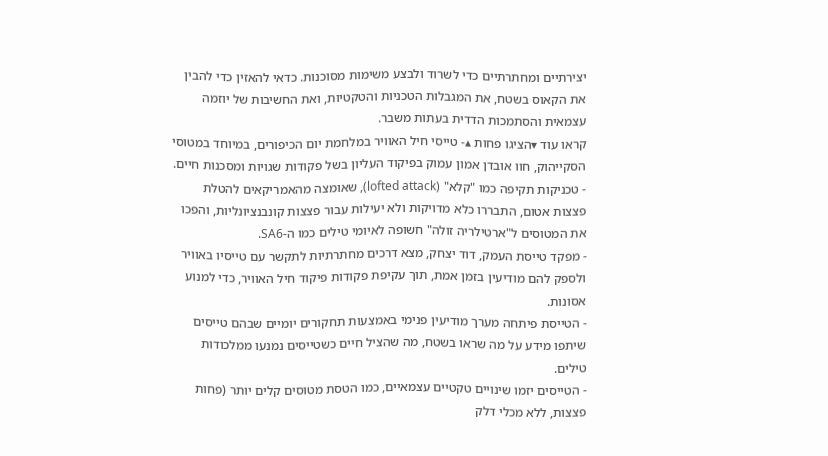יצירתיים ומחתרתיים כדי לשרוד ולבצע משימות מסוכנות. כדאי להאזין כדי להבין את הקאוס בשטח, את המגבלות הטכניות והטקטיות, ואת החשיבות של יוזמה עצמאית והסתמכות הדדית בעתות משבר.
קראו עוד ▾הציגו פחות ▴- טייסי חיל האוויר במלחמת יום הכיפורים, במיוחד במטוסי הסקייהוק, חוו אובדן אמון עמוק בפיקוד העליון בשל פקודות שגויות ומסכנות חיים.
- טכניקות תקיפה כמו "קלא" (lofted attack), שאומצה מהאמריקאים להטלת פצצות אטום, התבררו כלא מדויקות ולא יעילות עבור פצצות קונבנציונליות, והפכו את המטוסים ל"ארטילריה זולה" חשופה לאיומי טילים כמו ה-SA6.
- מפקד טייסת העמק, דוד יצחק, מצא דרכים מחתרתיות לתקשר עם טייסיו באוויר ולספק להם מודיעין בזמן אמת, תוך עקיפת פקודות פיקוד חיל האוויר, כדי למנוע אסונות.
- הטייסת פיתחה מערך מודיעין פנימי באמצעות תחקורים יומיים שבהם טייסים שיתפו מידע על מה שראו בשטח, מה שהציל חיים כשטייסים נמנעו ממלכודות טילים.
- הטייסים יזמו שינויים טקטיים עצמאיים, כמו הטסת מטוסים קלים יותר (פחות פצצות, ללא מכלי דלק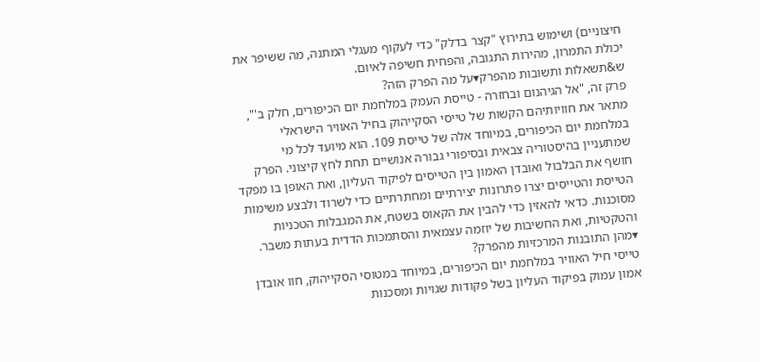חיצוניים) ושימוש בתירוץ "קצר בדלק" כדי לעקוף מעגלי המתנה, מה ששיפר את יכולת התמרון, מהירות התגובה, והפחית חשיפה לאיום.
ש&תשאלות ותשובות מהפרק▾על מה הפרק הזה?
פרק זה, "אל הגיהנום ובחזרה - טייסת העמק במלחמת יום הכיפורים, חלק ב'", מתאר את חוויותיהם הקשות של טייסי הסקייהוק בחיל האוויר הישראלי במלחמת יום הכיפורים, במיוחד אלה של טייסת 109. הוא מיועד לכל מי שמתעניין בהיסטוריה צבאית ובסיפורי גבורה אנושיים תחת לחץ קיצוני. הפרק חושף את הבלבול ואובדן האמון בין הטייסים לפיקוד העליון, ואת האופן בו מפקד הטייסת והטייסים יצרו פתרונות יצירתיים ומחתרתיים כדי לשרוד ולבצע משימות מסוכנות. כדאי להאזין כדי להבין את הקאוס בשטח, את המגבלות הטכניות והטקטיות, ואת החשיבות של יוזמה עצמאית והסתמכות הדדית בעתות משבר.
▾מהן התובנות המרכזיות מהפרק?
טייסי חיל האוויר במלחמת יום הכיפורים, במיוחד במטוסי הסקייהוק, חוו אובדן אמון עמוק בפיקוד העליון בשל פקודות שגויות ומסכנות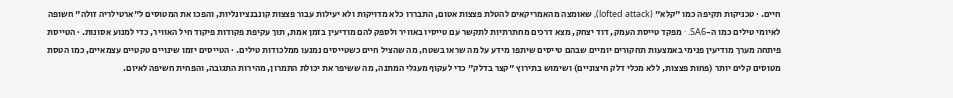חיים. · טכניקות תקיפה כמו "קלא" (lofted attack), שאומצה מהאמריקאים להטלת פצצות אטום, התבררו כלא מדויקות ולא יעילות עבור פצצות קונבנציונליות, והפכו את המטוסים ל"ארטילריה זולה" חשופה לאיומי טילים כמו ה-SA6. · מפקד טייסת העמק, דוד יצחק, מצא דרכים מחתרתיות לתקשר עם טייסיו באוויר ולספק להם מודיעין בזמן אמת, תוך עקיפת פקודות פיקוד חיל האוויר, כדי למנוע אסונות. · הטייסת פיתחה מערך מודיעין פנימי באמצעות תחקורים יומיים שבהם טייסים שיתפו מידע על מה שראו בשטח, מה שהציל חיים כשטייסים נמנעו ממלכודות טילים. · הטייסים יזמו שינויים טקטיים עצמאיים, כמו הטסת מטוסים קלים יותר (פחות פצצות, ללא מכלי דלק חיצוניים) ושימוש בתירוץ "קצר בדלק" כדי לעקוף מעגלי המתנה, מה ששיפר את יכולת התמרון, מהירות התגובה, והפחית חשיפה לאיום.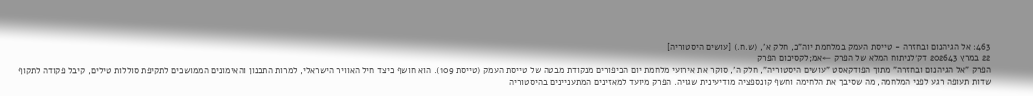463: אל הגיהנום ובחזרה - טייסת העמק במלחמת יוה"כ, חלק א', (ש.ח.) [עושים היסטוריה]
22 במרץ 202643 דק׳לניתוח המלא של הפרק ←אמ;לקסיכום הפרק
הפרק "אל הגיהנום ובחזרה" מתוך הפודקאסט "עושים היסטוריה", חלק ה', סוקר את אירועי מלחמת יום הכיפורים מנקודת מבטה של טייסת העמק (טייסת 109). הוא חושף כיצד חיל האוויר הישראלי, למרות התכנון והאימונים הממושכים לתקיפת סוללות טילים, קיבל פקודה לתקוף שדות תעופה רגע לפני המלחמה, מה שסיבך את הלחימה וחשף קונספציה מודיעינית שגויה. הפרק מיועד למאזינים המתעניינים בהיסטוריה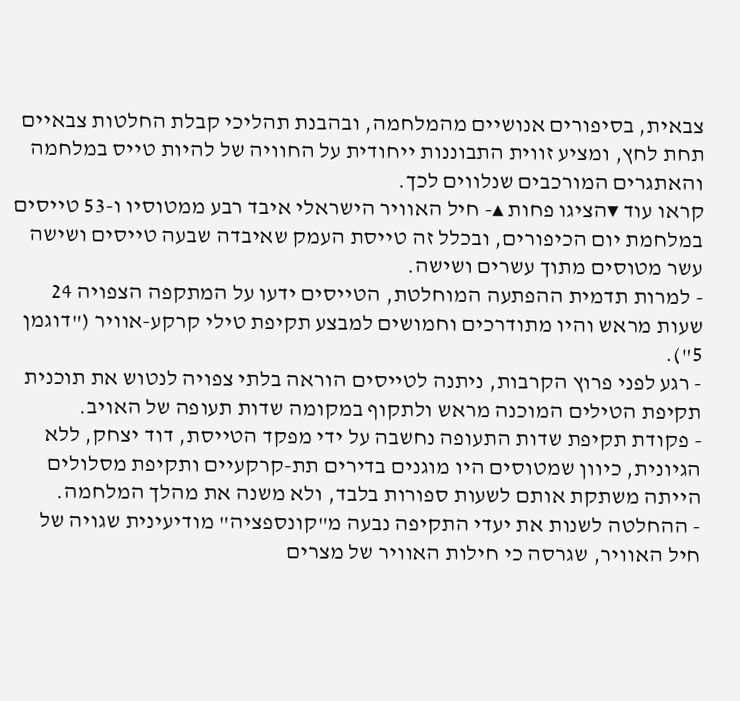צבאית, בסיפורים אנושיים מהמלחמה, ובהבנת תהליכי קבלת החלטות צבאיים תחת לחץ, ומציע זווית התבוננות ייחודית על החוויה של להיות טייס במלחמה והאתגרים המורכבים שנלווים לכך.
קראו עוד ▾הציגו פחות ▴- חיל האוויר הישראלי איבד רבע ממטוסיו ו-53 טייסים במלחמת יום הכיפורים, ובכלל זה טייסת העמק שאיבדה שבעה טייסים ושישה עשר מטוסים מתוך עשרים ושישה.
- למרות תדמית ההפתעה המוחלטת, הטייסים ידעו על המתקפה הצפויה 24 שעות מראש והיו מתודרכים וחמושים למבצע תקיפת טילי קרקע-אוויר ("דוגמן 5").
- רגע לפני פרוץ הקרבות, ניתנה לטייסים הוראה בלתי צפויה לנטוש את תוכנית תקיפת הטילים המוכנה מראש ולתקוף במקומה שדות תעופה של האויב.
- פקודת תקיפת שדות התעופה נחשבה על ידי מפקד הטייסת, דוד יצחק, ללא הגיונית, כיוון שמטוסים היו מוגנים בדירים תת-קרקעיים ותקיפת מסלולים הייתה משתקת אותם לשעות ספורות בלבד, ולא משנה את מהלך המלחמה.
- ההחלטה לשנות את יעדי התקיפה נבעה מ"קונספציה" מודיעינית שגויה של חיל האוויר, שגרסה כי חילות האוויר של מצרים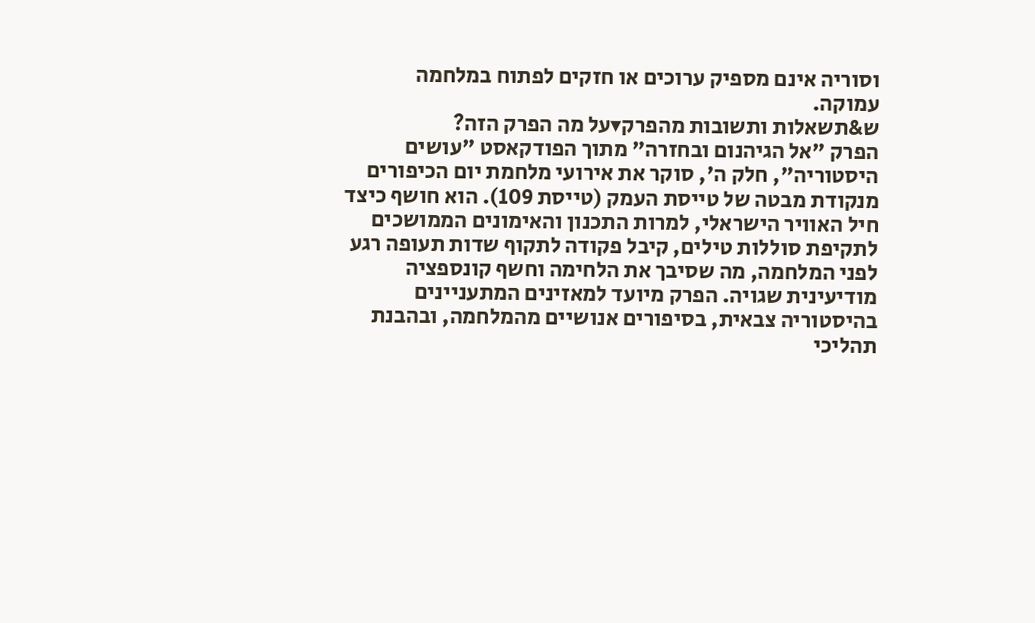וסוריה אינם מספיק ערוכים או חזקים לפתוח במלחמה עמוקה.
ש&תשאלות ותשובות מהפרק▾על מה הפרק הזה?
הפרק "אל הגיהנום ובחזרה" מתוך הפודקאסט "עושים היסטוריה", חלק ה', סוקר את אירועי מלחמת יום הכיפורים מנקודת מבטה של טייסת העמק (טייסת 109). הוא חושף כיצד חיל האוויר הישראלי, למרות התכנון והאימונים הממושכים לתקיפת סוללות טילים, קיבל פקודה לתקוף שדות תעופה רגע לפני המלחמה, מה שסיבך את הלחימה וחשף קונספציה מודיעינית שגויה. הפרק מיועד למאזינים המתעניינים בהיסטוריה צבאית, בסיפורים אנושיים מהמלחמה, ובהבנת תהליכי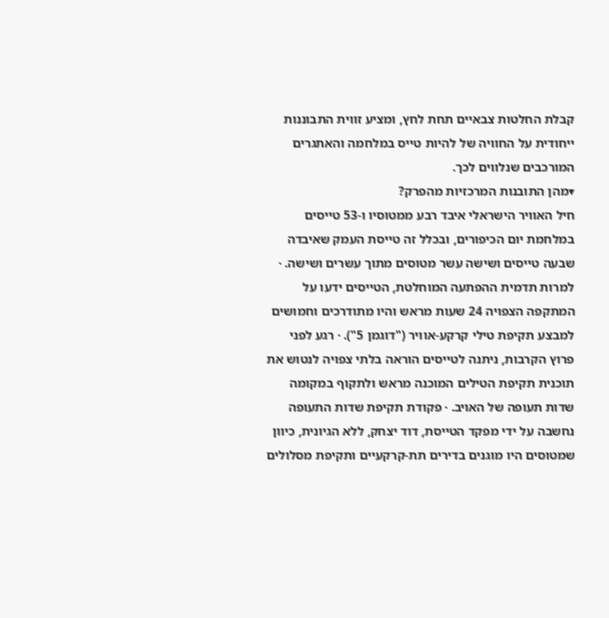קבלת החלטות צבאיים תחת לחץ, ומציע זווית התבוננות ייחודית על החוויה של להיות טייס במלחמה והאתגרים המורכבים שנלווים לכך.
▾מהן התובנות המרכזיות מהפרק?
חיל האוויר הישראלי איבד רבע ממטוסיו ו-53 טייסים במלחמת יום הכיפורים, ובכלל זה טייסת העמק שאיבדה שבעה טייסים ושישה עשר מטוסים מתוך עשרים ושישה. · למרות תדמית ההפתעה המוחלטת, הטייסים ידעו על המתקפה הצפויה 24 שעות מראש והיו מתודרכים וחמושים למבצע תקיפת טילי קרקע-אוויר ("דוגמן 5"). · רגע לפני פרוץ הקרבות, ניתנה לטייסים הוראה בלתי צפויה לנטוש את תוכנית תקיפת הטילים המוכנה מראש ולתקוף במקומה שדות תעופה של האויב. · פקודת תקיפת שדות התעופה נחשבה על ידי מפקד הטייסת, דוד יצחק, ללא הגיונית, כיוון שמטוסים היו מוגנים בדירים תת-קרקעיים ותקיפת מסלולים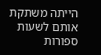הייתה משתקת אותם לשעות ספורות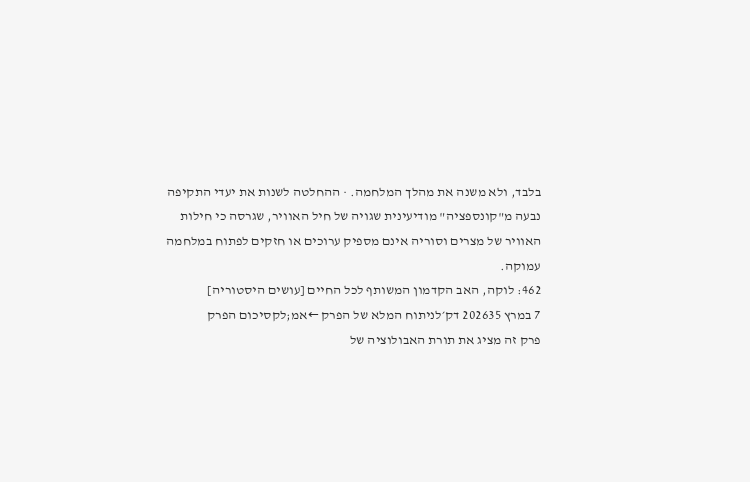בלבד, ולא משנה את מהלך המלחמה. · ההחלטה לשנות את יעדי התקיפה נבעה מ"קונספציה" מודיעינית שגויה של חיל האוויר, שגרסה כי חילות האוויר של מצרים וסוריה אינם מספיק ערוכים או חזקים לפתוח במלחמה עמוקה.
462: לוקה, האב הקדמון המשותף לכל החיים [עושים היסטוריה]
7 במרץ 202635 דק׳לניתוח המלא של הפרק ←אמ;לקסיכום הפרק
פרק זה מציג את תורת האבולוציה של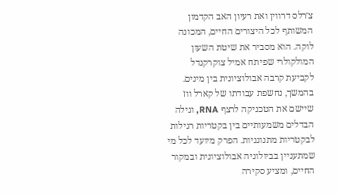צ׳רלס דרווין ואת רעיון האב הקדמון המשותף לכל היצורים החיים, המכונה לוקה. הוא מסביר את שיטת השעון המולקולרי שפיתח אמיל צוקרקנדל לקביעת קרבה אבולוציונית בין מינים. בהמשך, נחשפת עבודתו של קארל ווז שיישם את הטכניקה לרצף RNA, וגילה הבדלים משמעותיים בין בקטריות רגילות לבקטריות מתנוגניות. הפרק מיועד לכל מי שמתעניין בביולוגיה אבולוציונית ובמקור החיים, ומציע סקירה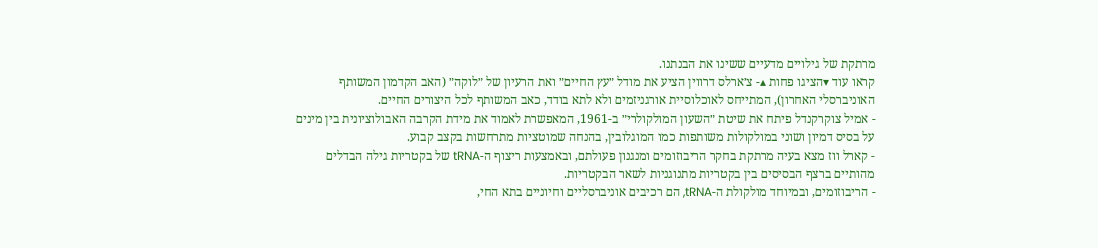מרתקת של גילויים מדעיים ששינו את הבנתנו.
קראו עוד ▾הציגו פחות ▴- צ׳ארלס דרווין הציע את מודל ״עץ החיים״ ואת הרעיון של ״לוקה״ (האב הקדמון המשותף האוניברסלי האחרון), המתייחס לאוכלוסיית אורגניזמים ולא לתא בודד, כאב המשותף לכל היצורים החיים.
- אמיל צוקרקנדל פיתח את שיטת ״השעון המולקולרי״ ב-1961, המאפשרת לאמוד את מידת הקרבה האבולוציונית בין מינים על בסיס דמיון ושוני במולקולות משותפות כמו המוגלובין, בהנחה שמוטציות מתרחשות בקצב קבוע.
- קארל ווז מצא בעיה מרתקת בחקר הריבוזומים ומנגנון פעולתם, ובאמצעות ריצוף ה-tRNA של בקטריות גילה הבדלים מהותיים ברצף הבסיסים בין בקטריות מתנוגניות לשאר הבקטריות.
- הריבוזומים, ובמיוחד מולקולת ה-tRNA, הם רכיבים אוניברסליים וחיוניים בתא החי,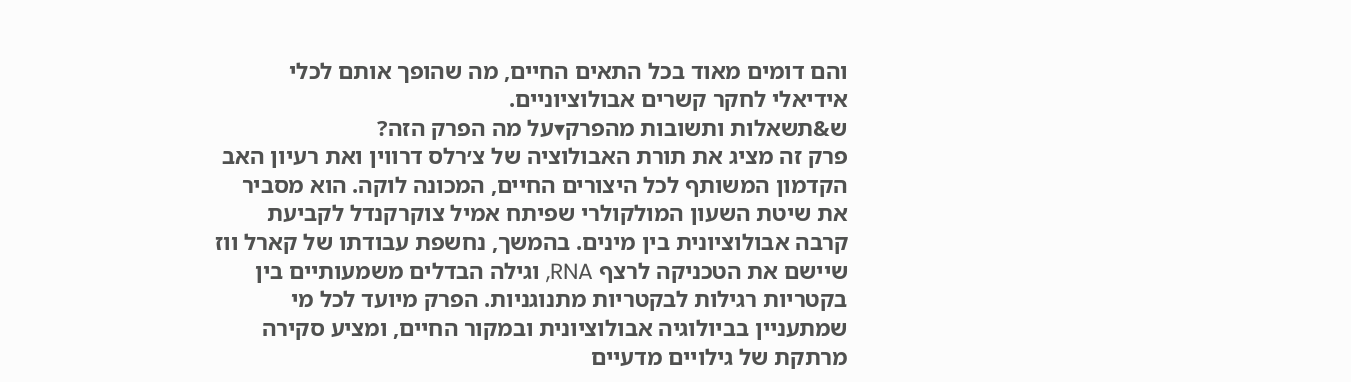והם דומים מאוד בכל התאים החיים, מה שהופך אותם לכלי אידיאלי לחקר קשרים אבולוציוניים.
ש&תשאלות ותשובות מהפרק▾על מה הפרק הזה?
פרק זה מציג את תורת האבולוציה של צ׳רלס דרווין ואת רעיון האב הקדמון המשותף לכל היצורים החיים, המכונה לוקה. הוא מסביר את שיטת השעון המולקולרי שפיתח אמיל צוקרקנדל לקביעת קרבה אבולוציונית בין מינים. בהמשך, נחשפת עבודתו של קארל ווז שיישם את הטכניקה לרצף RNA, וגילה הבדלים משמעותיים בין בקטריות רגילות לבקטריות מתנוגניות. הפרק מיועד לכל מי שמתעניין בביולוגיה אבולוציונית ובמקור החיים, ומציע סקירה מרתקת של גילויים מדעיים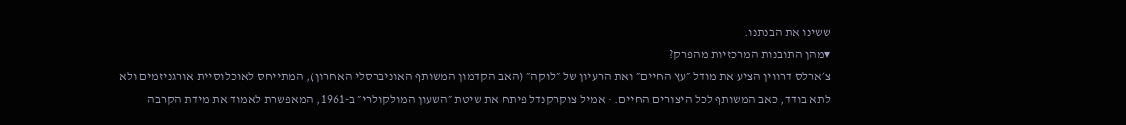ששינו את הבנתנו.
▾מהן התובנות המרכזיות מהפרק?
צ׳ארלס דרווין הציע את מודל ״עץ החיים״ ואת הרעיון של ״לוקה״ (האב הקדמון המשותף האוניברסלי האחרון), המתייחס לאוכלוסיית אורגניזמים ולא לתא בודד, כאב המשותף לכל היצורים החיים. · אמיל צוקרקנדל פיתח את שיטת ״השעון המולקולרי״ ב-1961, המאפשרת לאמוד את מידת הקרבה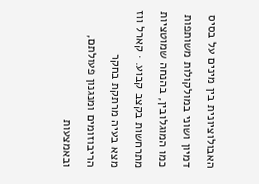האבולוציונית בין מינים על בסיס דמיון ושוני במולקולות משותפות כמו המוגלובין, בהנחה שמוטציות מתרחשות בקצב קבוע. · קארל ווז מצא בעיה מרתקת בחקר הריבוזומים ומנגנון פעולתם, ובאמצעות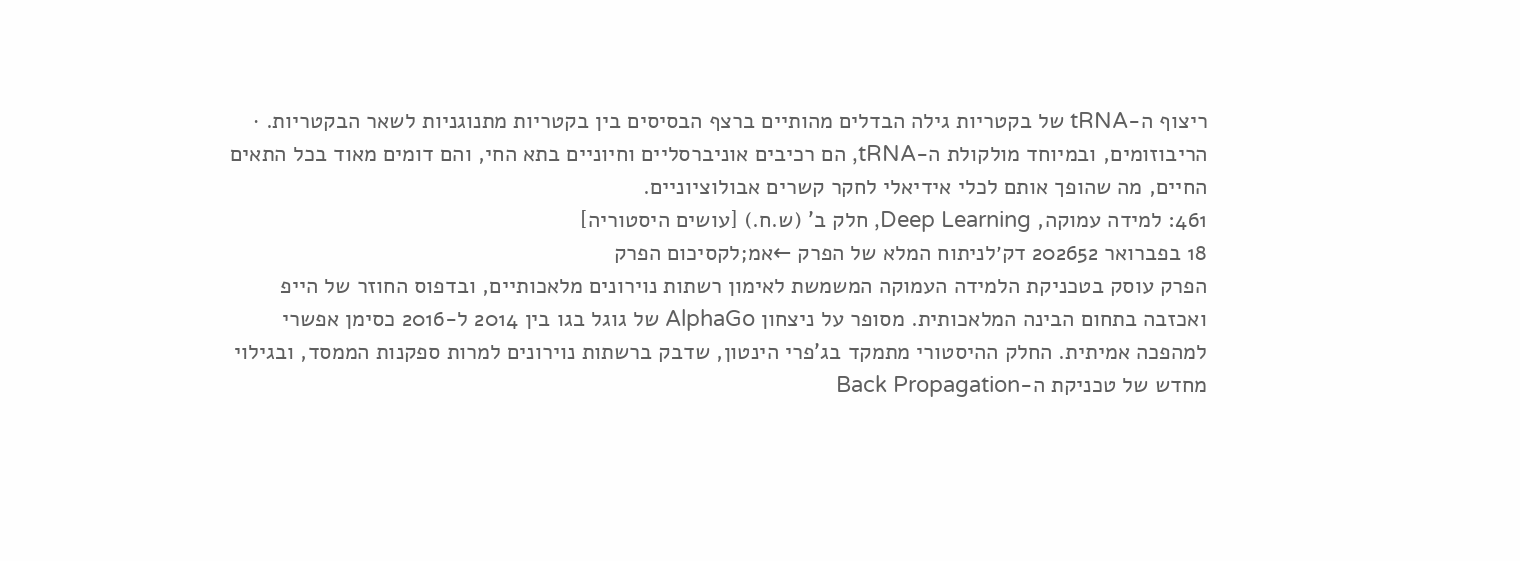ריצוף ה-tRNA של בקטריות גילה הבדלים מהותיים ברצף הבסיסים בין בקטריות מתנוגניות לשאר הבקטריות. · הריבוזומים, ובמיוחד מולקולת ה-tRNA, הם רכיבים אוניברסליים וחיוניים בתא החי, והם דומים מאוד בכל התאים החיים, מה שהופך אותם לכלי אידיאלי לחקר קשרים אבולוציוניים.
461: למידה עמוקה, Deep Learning, חלק ב' (ש.ח.) [עושים היסטוריה]
18 בפברואר 202652 דק׳לניתוח המלא של הפרק ←אמ;לקסיכום הפרק
הפרק עוסק בטכניקת הלמידה העמוקה המשמשת לאימון רשתות נוירונים מלאכותיים, ובדפוס החוזר של הייפ ואכזבה בתחום הבינה המלאכותית. מסופר על ניצחון AlphaGo של גוגל בגו בין 2014 ל-2016 כסימן אפשרי למהפכה אמיתית. החלק ההיסטורי מתמקד בג'פרי הינטון, שדבק ברשתות נוירונים למרות ספקנות הממסד, ובגילוי מחדש של טכניקת ה-Back Propagation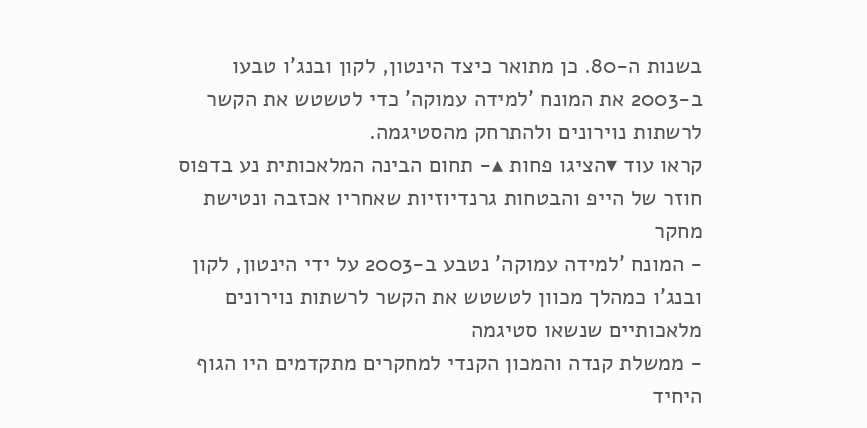בשנות ה-80. כן מתואר כיצד הינטון, לקון ובנג'ו טבעו ב-2003 את המונח 'למידה עמוקה' כדי לטשטש את הקשר לרשתות נוירונים ולהתרחק מהסטיגמה.
קראו עוד ▾הציגו פחות ▴- תחום הבינה המלאכותית נע בדפוס חוזר של הייפ והבטחות גרנדיוזיות שאחריו אכזבה ונטישת מחקר
- המונח 'למידה עמוקה' נטבע ב-2003 על ידי הינטון, לקון ובנג'ו כמהלך מכוון לטשטש את הקשר לרשתות נוירונים מלאכותיים שנשאו סטיגמה
- ממשלת קנדה והמכון הקנדי למחקרים מתקדמים היו הגוף היחיד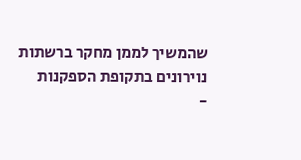שהמשיך לממן מחקר ברשתות נוירונים בתקופת הספקנות
-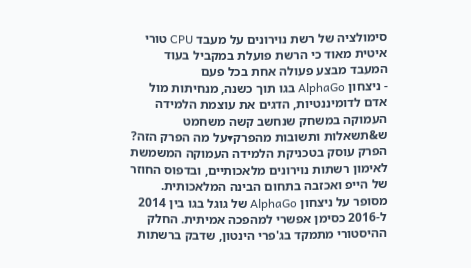סימולציה של רשת נוירונים על מעבד CPU טורי איטית מאוד כי הרשת פועלת במקביל בעוד המעבד מבצע פעולה אחת בכל פעם
- ניצחון AlphaGo בגו תוך כשנה, מנחיתות מול אדם לדומיננטיות, הדגים את עוצמת הלמידה העמוקה במשחק שנחשב קשה משחמט
ש&תשאלות ותשובות מהפרק▾על מה הפרק הזה?
הפרק עוסק בטכניקת הלמידה העמוקה המשמשת לאימון רשתות נוירונים מלאכותיים, ובדפוס החוזר של הייפ ואכזבה בתחום הבינה המלאכותית. מסופר על ניצחון AlphaGo של גוגל בגו בין 2014 ל-2016 כסימן אפשרי למהפכה אמיתית. החלק ההיסטורי מתמקד בג'פרי הינטון, שדבק ברשתות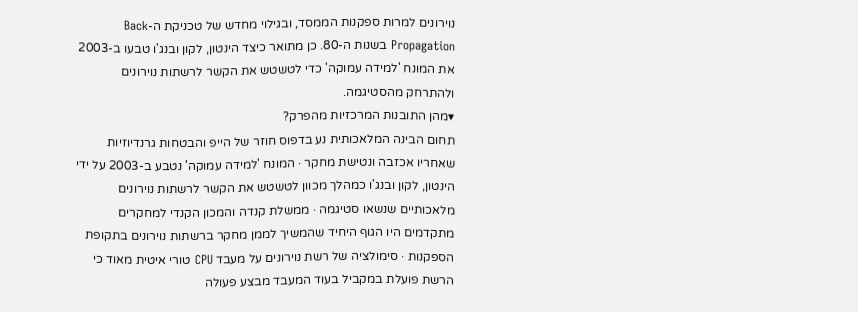נוירונים למרות ספקנות הממסד, ובגילוי מחדש של טכניקת ה-Back Propagation בשנות ה-80. כן מתואר כיצד הינטון, לקון ובנג'ו טבעו ב-2003 את המונח 'למידה עמוקה' כדי לטשטש את הקשר לרשתות נוירונים ולהתרחק מהסטיגמה.
▾מהן התובנות המרכזיות מהפרק?
תחום הבינה המלאכותית נע בדפוס חוזר של הייפ והבטחות גרנדיוזיות שאחריו אכזבה ונטישת מחקר · המונח 'למידה עמוקה' נטבע ב-2003 על ידי הינטון, לקון ובנג'ו כמהלך מכוון לטשטש את הקשר לרשתות נוירונים מלאכותיים שנשאו סטיגמה · ממשלת קנדה והמכון הקנדי למחקרים מתקדמים היו הגוף היחיד שהמשיך לממן מחקר ברשתות נוירונים בתקופת הספקנות · סימולציה של רשת נוירונים על מעבד CPU טורי איטית מאוד כי הרשת פועלת במקביל בעוד המעבד מבצע פעולה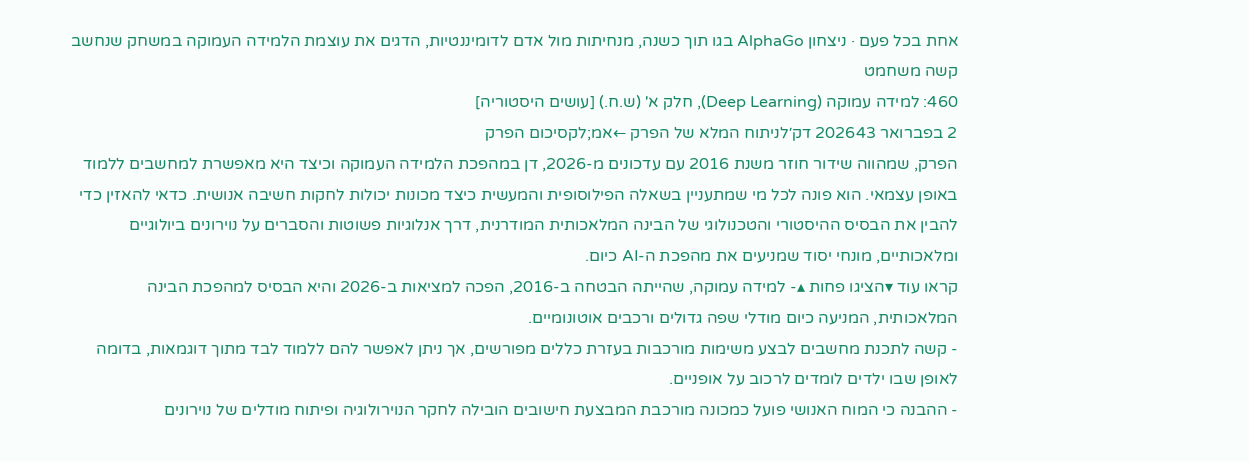אחת בכל פעם · ניצחון AlphaGo בגו תוך כשנה, מנחיתות מול אדם לדומיננטיות, הדגים את עוצמת הלמידה העמוקה במשחק שנחשב קשה משחמט
460: למידה עמוקה (Deep Learning), חלק א' (ש.ח.) [עושים היסטוריה]
2 בפברואר 202643 דק׳לניתוח המלא של הפרק ←אמ;לקסיכום הפרק
הפרק, שמהווה שידור חוזר משנת 2016 עם עדכונים מ-2026, דן במהפכת הלמידה העמוקה וכיצד היא מאפשרת למחשבים ללמוד באופן עצמאי. הוא פונה לכל מי שמתעניין בשאלה הפילוסופית והמעשית כיצד מכונות יכולות לחקות חשיבה אנושית. כדאי להאזין כדי להבין את הבסיס ההיסטורי והטכנולוגי של הבינה המלאכותית המודרנית, דרך אנלוגיות פשוטות והסברים על נוירונים ביולוגיים ומלאכותיים, מונחי יסוד שמניעים את מהפכת ה-AI כיום.
קראו עוד ▾הציגו פחות ▴- למידה עמוקה, שהייתה הבטחה ב-2016, הפכה למציאות ב-2026 והיא הבסיס למהפכת הבינה המלאכותית, המניעה כיום מודלי שפה גדולים ורכבים אוטונומיים.
- קשה לתכנת מחשבים לבצע משימות מורכבות בעזרת כללים מפורשים, אך ניתן לאפשר להם ללמוד לבד מתוך דוגמאות, בדומה לאופן שבו ילדים לומדים לרכוב על אופניים.
- ההבנה כי המוח האנושי פועל כמכונה מורכבת המבצעת חישובים הובילה לחקר הנוירולוגיה ופיתוח מודלים של נוירונים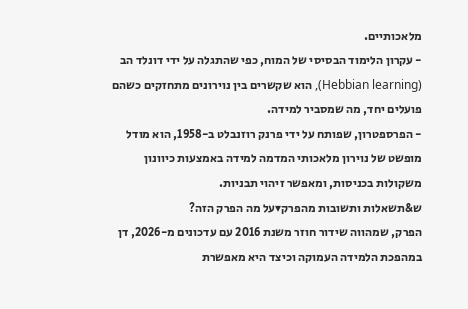מלאכותיים.
- עקרון הלימוד הבסיסי של המוח, כפי שהתגלה על ידי דונלד הב (Hebbian learning), הוא שקשרים בין נוירונים מתחזקים כשהם פועלים יחד, מה שמסביר למידה.
- הפרספטרון, שפותח על ידי פרנק רוזנבלט ב-1958, הוא מודל מופשט של נוירון מלאכותי המדמה למידה באמצעות כיוונון משקולות בכניסות, ומאפשר זיהוי תבניות.
ש&תשאלות ותשובות מהפרק▾על מה הפרק הזה?
הפרק, שמהווה שידור חוזר משנת 2016 עם עדכונים מ-2026, דן במהפכת הלמידה העמוקה וכיצד היא מאפשרת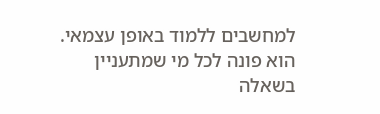למחשבים ללמוד באופן עצמאי. הוא פונה לכל מי שמתעניין בשאלה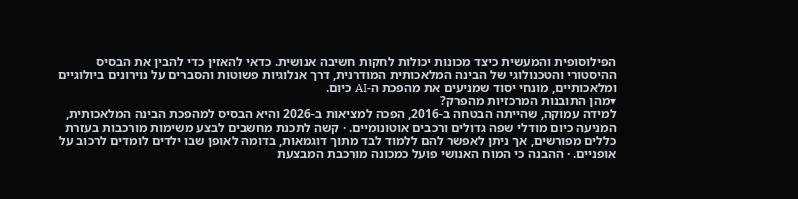הפילוסופית והמעשית כיצד מכונות יכולות לחקות חשיבה אנושית. כדאי להאזין כדי להבין את הבסיס ההיסטורי והטכנולוגי של הבינה המלאכותית המודרנית, דרך אנלוגיות פשוטות והסברים על נוירונים ביולוגיים ומלאכותיים, מונחי יסוד שמניעים את מהפכת ה-AI כיום.
▾מהן התובנות המרכזיות מהפרק?
למידה עמוקה, שהייתה הבטחה ב-2016, הפכה למציאות ב-2026 והיא הבסיס למהפכת הבינה המלאכותית, המניעה כיום מודלי שפה גדולים ורכבים אוטונומיים. · קשה לתכנת מחשבים לבצע משימות מורכבות בעזרת כללים מפורשים, אך ניתן לאפשר להם ללמוד לבד מתוך דוגמאות, בדומה לאופן שבו ילדים לומדים לרכוב על אופניים. · ההבנה כי המוח האנושי פועל כמכונה מורכבת המבצעת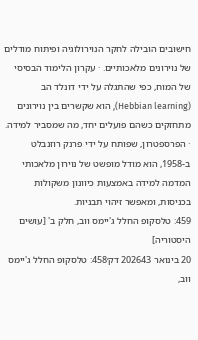חישובים הובילה לחקר הנוירולוגיה ופיתוח מודלים של נוירונים מלאכותיים. · עקרון הלימוד הבסיסי של המוח, כפי שהתגלה על ידי דונלד הב (Hebbian learning), הוא שקשרים בין נוירונים מתחזקים כשהם פועלים יחד, מה שמסביר למידה. · הפרספטרון, שפותח על ידי פרנק רוזנבלט ב-1958, הוא מודל מופשט של נוירון מלאכותי המדמה למידה באמצעות כיוונון משקולות בכניסות, ומאפשר זיהוי תבניות.
459: טלסקופ החלל ג'יימס ווב, חלק ב' [עושים היסטוריה]
20 בינואר 202643 דק׳458: טלסקופ החלל ג'יימס ווב,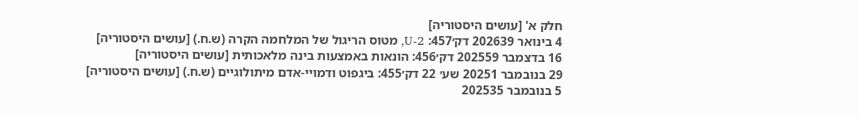חלק א' [עושים היסטוריה]
4 בינואר 202639 דק׳457: U-2, מטוס הריגול של המלחמה הקרה (ש.ח.) [עושים היסטוריה]
16 בדצמבר 202559 דק׳456: הונאות באמצעות בינה מלאכותית [עושים היסטוריה]
29 בנובמבר 20251 שע׳ 22 דק׳455: ביגפוט ודמויי-אדם מיתולוגיים (ש.ח.) [עושים היסטוריה]
5 בנובמבר 202535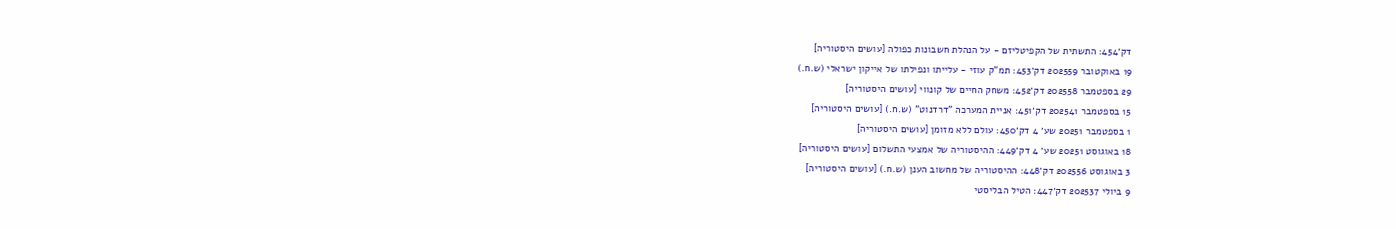דק׳454: התשתית של הקפיטליזם - על הנהלת חשבונות כפולה [עושים היסטוריה]
19 באוקטובר 202559 דק׳453: תמ"ק עוזי - עלייתו ונפילתו של אייקון ישראלי (ש.ח.)
29 בספטמבר 202558 דק׳452: משחק החיים של קונווי [עושים היסטוריה]
15 בספטמבר 202541 דק׳451: אניית המערכה "דרדנוט" (ש.ח.) [עושים היסטוריה]
1 בספטמבר 20251 שע׳ 4 דק׳450: עולם ללא מזומן [עושים היסטוריה]
18 באוגוסט 20251 שע׳ 4 דק׳449: ההיסטוריה של אמצעי התשלום [עושים היסטוריה]
3 באוגוסט 202556 דק׳448: ההיסטוריה של מחשוב הענן (ש.ח.) [עושים היסטוריה]
9 ביולי 202537 דק׳447: הטיל הבליסטי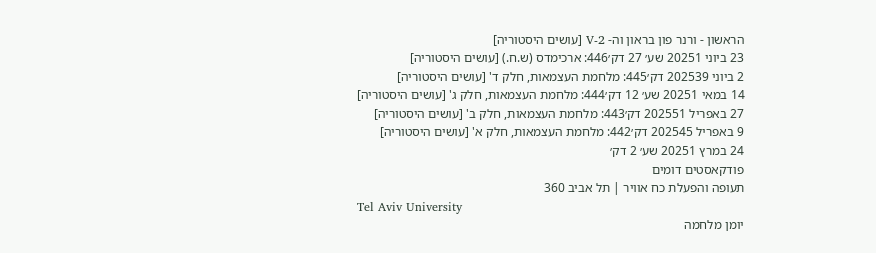הראשון - ורנר פון בראון וה- V-2 [עושים היסטוריה]
23 ביוני 20251 שע׳ 27 דק׳446: ארכימדס (ש.ח.) [עושים היסטוריה]
2 ביוני 202539 דק׳445: מלחמת העצמאות, חלק ד' [עושים היסטוריה]
14 במאי 20251 שע׳ 12 דק׳444: מלחמת העצמאות, חלק ג' [עושים היסטוריה]
27 באפריל 202551 דק׳443: מלחמת העצמאות, חלק ב' [עושים היסטוריה]
9 באפריל 202545 דק׳442: מלחמת העצמאות, חלק א' [עושים היסטוריה]
24 במרץ 20251 שע׳ 2 דק׳
פודקאסטים דומים
תעופה והפעלת כח אוויר | תל אביב 360
Tel Aviv University
יומן מלחמה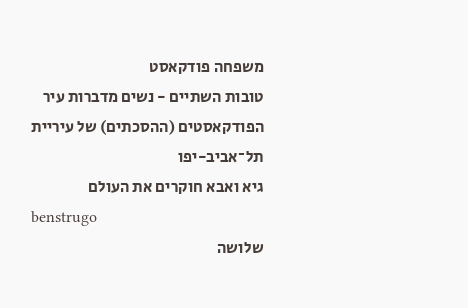משפחה פודקאסט
טובות השתיים - נשים מדברות עיר
הפודקאסטים (ההסכתים) של עיריית תל־אביב-יפו
גיא ואבא חוקרים את העולם
benstrugo
שלושה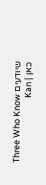שיודעים Three Who Know
כאן | Kan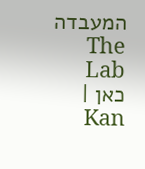המעבדה The Lab
כאן | Kan